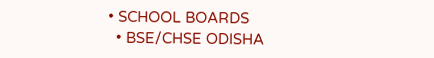• SCHOOL BOARDS
  • BSE/CHSE ODISHA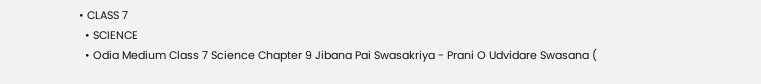• CLASS 7
  • SCIENCE
  • Odia Medium Class 7 Science Chapter 9 Jibana Pai Swasakriya - Prani O Udvidare Swasana (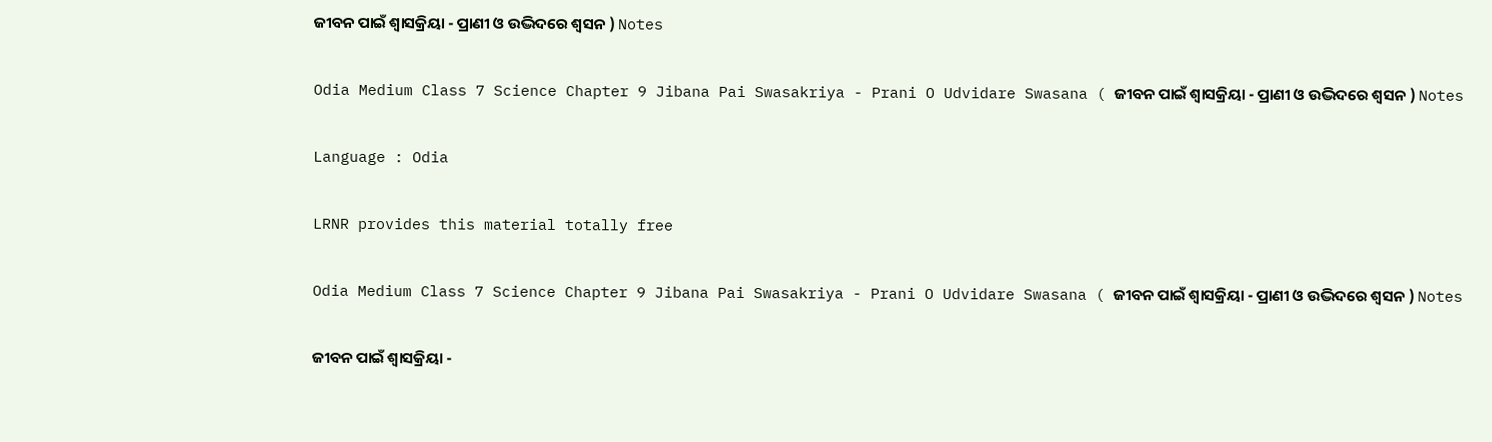ଜୀବନ ପାଇଁ ଶ୍ଵାସକ୍ରିୟା - ପ୍ରାଣୀ ଓ ଉଦ୍ଭିଦରେ ଶ୍ଵସନ ) Notes

Odia Medium Class 7 Science Chapter 9 Jibana Pai Swasakriya - Prani O Udvidare Swasana ( ଜୀବନ ପାଇଁ ଶ୍ଵାସକ୍ରିୟା - ପ୍ରାଣୀ ଓ ଉଦ୍ଭିଦରେ ଶ୍ଵସନ ) Notes

Language : Odia

LRNR provides this material totally free

Odia Medium Class 7 Science Chapter 9 Jibana Pai Swasakriya - Prani O Udvidare Swasana ( ଜୀବନ ପାଇଁ ଶ୍ଵାସକ୍ରିୟା - ପ୍ରାଣୀ ଓ ଉଦ୍ଭିଦରେ ଶ୍ଵସନ ) Notes

ଜୀବନ ପାଇଁ ଶ୍ଵାସକ୍ରିୟା -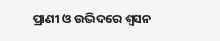ପ୍ରାଣୀ ଓ ଉଦ୍ଭିଦରେ ଶ୍ଵସନ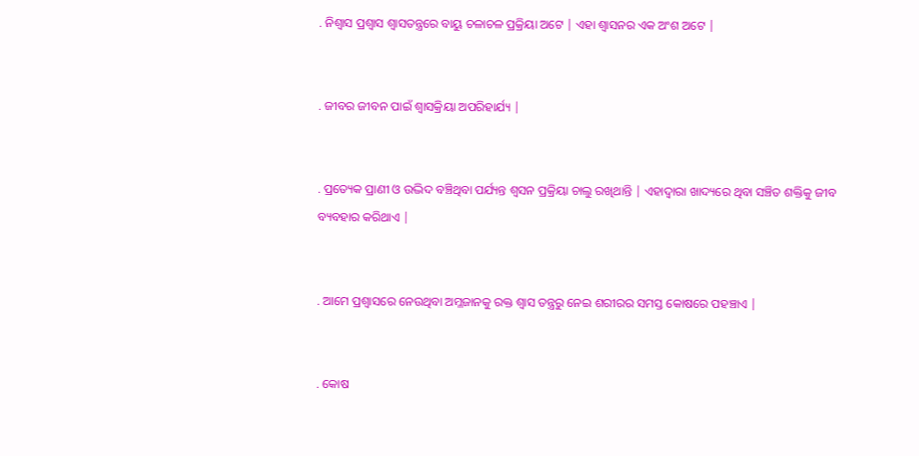. ନିଶ୍ଵାସ ପ୍ରଶ୍ଵାସ ଶ୍ଵାସତନ୍ତ୍ରରେ ବାୟୁ ଚଳାଚଳ ପ୍ରକ୍ରିୟା ଅଟେ | ଏହା ଶ୍ଵାସନର ଏକ ଅଂଶ ଅଟେ |


. ଜୀବର ଜୀବନ ପାଇଁ ଶ୍ଵାସକ୍ରିୟା ଅପରିହାର୍ଯ୍ୟ |


. ପ୍ରତ୍ୟେକ ପ୍ରାଣୀ ଓ ଉଦ୍ଭିଦ ବଞ୍ଚିଥିବା ପର୍ଯ୍ୟନ୍ତ ଶ୍ଵସନ ପ୍ରକ୍ରିୟା ଚାଲୁ ରଖିଥାନ୍ତି | ଏହାଦ୍ୱାରା ଖାଦ୍ୟରେ ଥିବା ସଞ୍ଚିତ ଶକ୍ତିକୁ ଜୀବ ବ୍ୟବହାର କରିଥାଏ |


. ଆମେ ପ୍ରଶ୍ଵାସରେ ନେଉଥିବା ଅମ୍ଳଜାନକୁ ରକ୍ତ ଶ୍ଵାସ ତନ୍ତ୍ରରୁ ନେଇ ଶରୀରର ସମସ୍ତ କୋଷରେ ପହଞ୍ଚାଏ |


. କୋଷ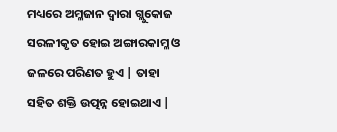ମଧ୍ୟରେ ଅମ୍ଳଜାନ ଦ୍ଵାରା ଗ୍ଲୁକୋଜ ସରଳୀକୃତ ହୋଇ ଅଙ୍ଗାରକାମ୍ଳ ଓ ଜଳରେ ପରିଣତ ହୁଏ | ତାହା ସହିତ ଶକ୍ତି ଉତ୍ପନ୍ନ ହୋଇଥାଏ |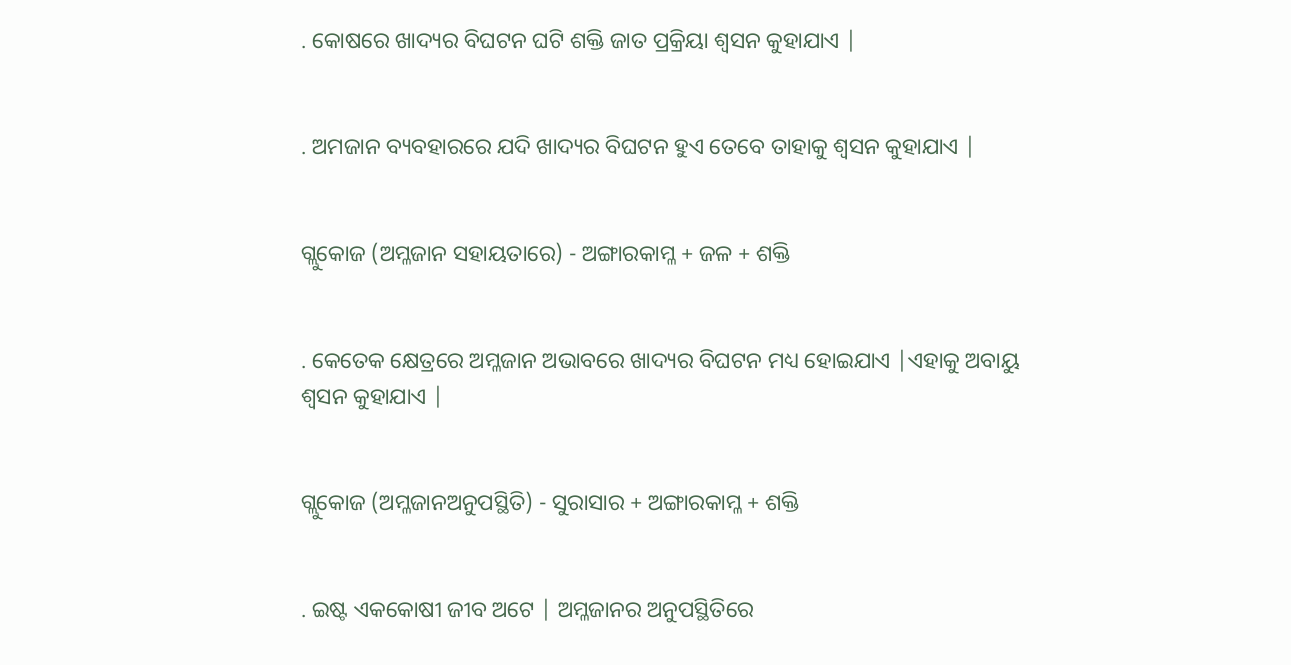. କୋଷରେ ଖାଦ୍ୟର ବିଘଟନ ଘଟି ଶକ୍ତି ଜାତ ପ୍ରକ୍ରିୟା ଶ୍ଵସନ କୁହାଯାଏ |


. ଅମଜାନ ବ୍ୟବହାରରେ ଯଦି ଖାଦ୍ୟର ବିଘଟନ ହୁଏ ତେବେ ତାହାକୁ ଶ୍ଵସନ କୁହାଯାଏ |


ଗ୍ଲୁକୋଜ (ଅମ୍ଳଜାନ ସହାୟତାରେ) - ଅଙ୍ଗାରକାମ୍ଳ + ଜଳ + ଶକ୍ତି


. କେତେକ କ୍ଷେତ୍ରରେ ଅମ୍ଳଜାନ ଅଭାବରେ ଖାଦ୍ୟର ବିଘଟନ ମଧ୍ୟ ହୋଇଯାଏ |ଏହାକୁ ଅବାୟୁ ଶ୍ଵସନ କୁହାଯାଏ |


ଗ୍ଲୁକୋଜ (ଅମ୍ଳଜାନଅନୁପସ୍ଥିତି) - ସୁରାସାର + ଅଙ୍ଗାରକାମ୍ଳ + ଶକ୍ତି


. ଇଷ୍ଟ ଏକକୋଷୀ ଜୀବ ଅଟେ | ଅମ୍ଳଜାନର ଅନୁପସ୍ଥିତିରେ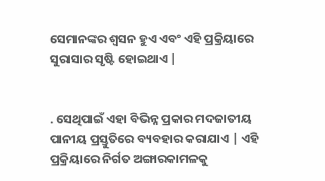ସେମାନଙ୍କର ଶ୍ଵସନ ହୁଏ ଏବଂ ଏହି ପ୍ରକ୍ରିୟାରେ ସୁରାସାର ସୃଷ୍ଟି ହୋଇଥାଏ |


. ସେଥିପାଇଁ ଏହା ବିଭିନ୍ନ ପ୍ରକାର ମଦଜାତୀୟ ପାନୀୟ ପ୍ରସ୍ତୁତିରେ ବ୍ୟବହାର କରାଯାଏ | ଏହି ପ୍ରକ୍ରିୟାରେ ନିର୍ଗତ ଅଙ୍ଗାରକାମଳକୁ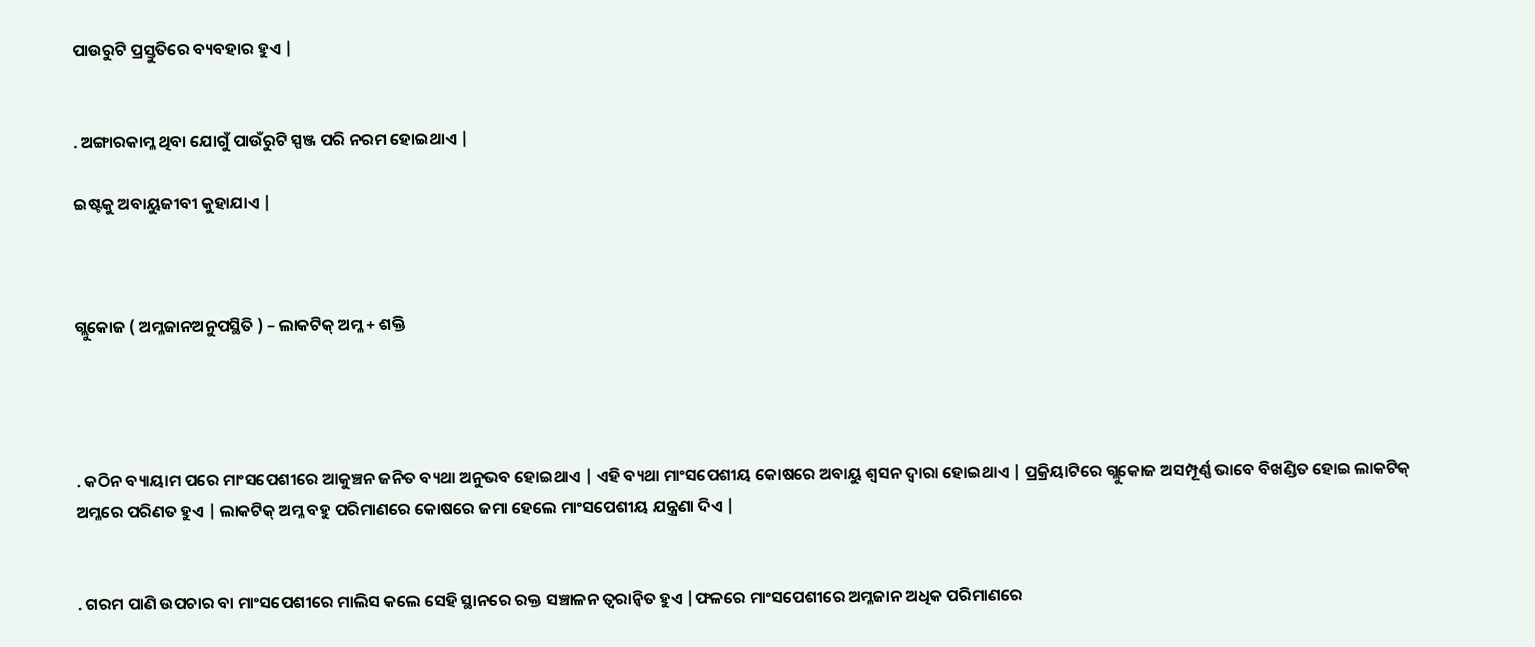ପାଉରୁଟି ପ୍ରସ୍ତୁତିରେ ବ୍ୟବହାର ହୁଏ |


. ଅଙ୍ଗାରକାମ୍ଳ ଥିବା ଯୋଗୁଁ ପାଉଁରୁଟି ସ୍ପଞ୍ଜ ପରି ନରମ ହୋଇଥାଏ |

ଇଷ୍ଟକୁ ଅବାୟୁଜୀବୀ କୁହାଯାଏ |



ଗ୍ଲୁକୋଜ ( ଅମ୍ଳଜାନଅନୁପସ୍ଥିତି ) – ଲାକଟିକ୍ ଅମ୍ଳ + ଶକ୍ତି




. କଠିନ ବ୍ୟାୟାମ ପରେ ମାଂସପେଶୀରେ ଆକୁଞ୍ଚନ ଜନିତ ବ୍ୟଥା ଅନୁଭବ ହୋଇଥାଏ | ଏହି ବ୍ୟଥା ମାଂସପେଶୀୟ କୋଷରେ ଅବାୟୁ ଶ୍ଵସନ ଦ୍ଵାରା ହୋଇଥାଏ | ପ୍ରକ୍ରିୟାଟିରେ ଗ୍ଲୁକୋଜ ଅସମ୍ପୂର୍ଣ୍ଣ ଭାବେ ବିଖଣ୍ଡିତ ହୋଇ ଲାକଟିକ୍ ଅମ୍ଳରେ ପରିଣତ ହୁଏ | ଲାକଟିକ୍ ଅମ୍ଳ ବହୁ ପରିମାଣରେ କୋଷରେ ଜମା ହେଲେ ମାଂସପେଶୀୟ ଯନ୍ତ୍ରଣା ଦିଏ |


. ଗରମ ପାଣି ଉପଚାର ବା ମାଂସପେଶୀରେ ମାଲିସ କଲେ ସେହି ସ୍ଥାନରେ ରକ୍ତ ସଞ୍ଚାଳନ ତ୍ଵରାନ୍ଵିତ ହୁଏ |ଫଳରେ ମାଂସପେଶୀରେ ଅମ୍ଳଜାନ ଅଧିକ ପରିମାଣରେ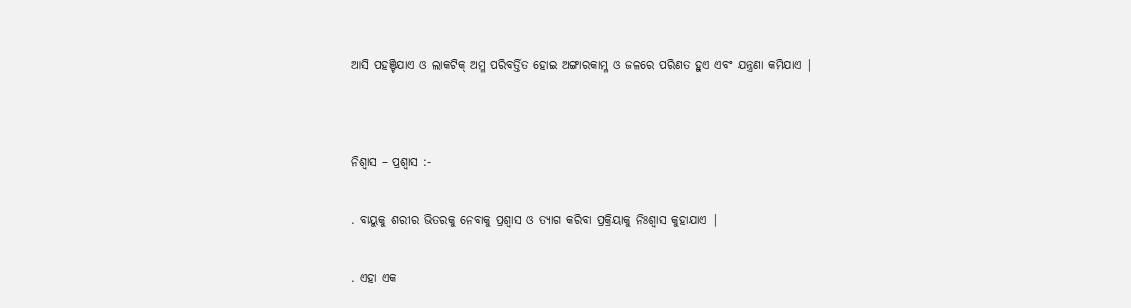ଆସି ପହଞ୍ଚିଯାଏ ଓ ଲାକଟିକ୍ ଅମ୍ଳ ପରିବର୍ତ୍ତିତ ହୋଇ ଅଙ୍ଗାରକାମ୍ଳ ଓ ଜଳରେ ପରିଣତ ହୁଏ ଏବଂ ଯନ୍ତ୍ରଣା କମିଯାଏ |




ନିଶ୍ଵାସ – ପ୍ରଶ୍ଵାସ :-


. ବାୟୁକୁ ଶରୀର ଭିତରକୁ ନେବାକୁ ପ୍ରଶ୍ଵାସ ଓ ତ୍ୟାଗ କରିବା ପ୍ରକ୍ରିୟାକୁ ନିଃଶ୍ଵାସ କୁହାଯାଏ |


. ଏହା ଏକ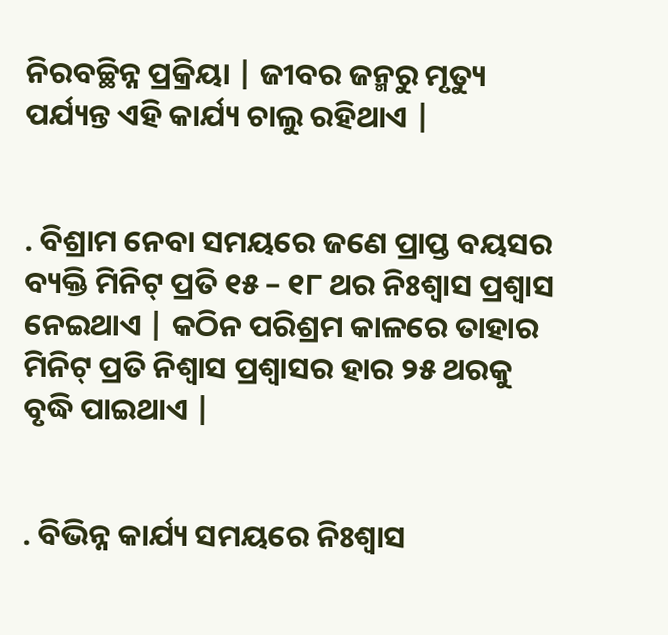ନିରବଚ୍ଛିନ୍ନ ପ୍ରକ୍ରିୟା | ଜୀବର ଜନ୍ମରୁ ମୃତ୍ୟୁ ପର୍ଯ୍ୟନ୍ତ ଏହି କାର୍ଯ୍ୟ ଚାଲୁ ରହିଥାଏ |


. ବିଶ୍ରାମ ନେବା ସମୟରେ ଜଣେ ପ୍ରାପ୍ତ ବୟସର ବ୍ୟକ୍ତି ମିନିଟ୍ ପ୍ରତି ୧୫ – ୧୮ ଥର ନିଃଶ୍ଵାସ ପ୍ରଶ୍ଵାସ ନେଇଥାଏ | କଠିନ ପରିଶ୍ରମ କାଳରେ ତାହାର ମିନିଟ୍ ପ୍ରତି ନିଶ୍ଵାସ ପ୍ରଶ୍ଵାସର ହାର ୨୫ ଥରକୁ ବୃଦ୍ଧି ପାଇଥାଏ |


. ବିଭିନ୍ନ କାର୍ଯ୍ୟ ସମୟରେ ନିଃଶ୍ଵାସ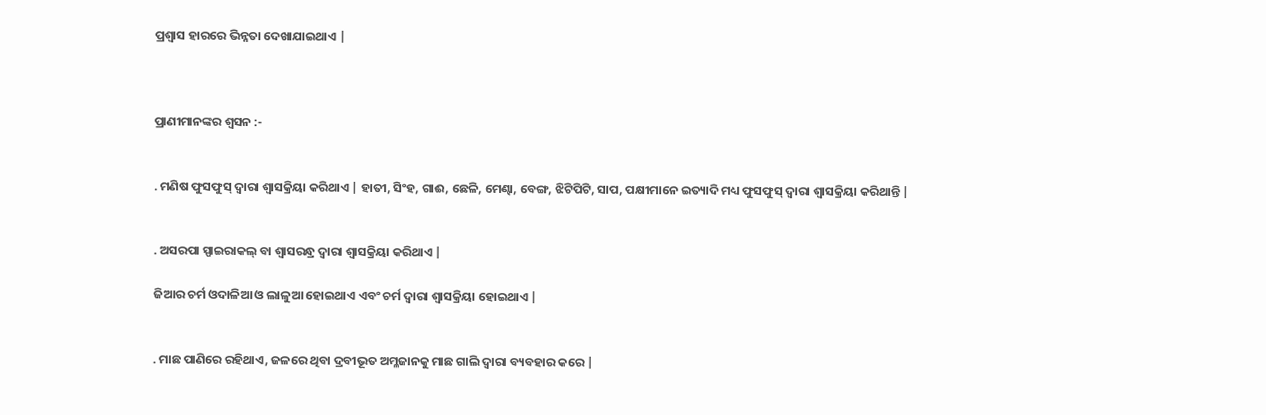ପ୍ରଶ୍ଵାସ ହାରରେ ଭିନ୍ନତା ଦେଖାଯାଇଥାଏ |



ପ୍ରାଣୀମାନଙ୍କର ଶ୍ଵସନ :-


. ମଣିଷ ଫୁସଫୁସ୍ ଦ୍ଵାରା ଶ୍ଵାସକ୍ରିୟା କରିଥାଏ | ହାତୀ, ସିଂହ, ଗାଈ, ଛେଳି, ମେଣ୍ଢା, ବେଙ୍ଗ, ଝିଟିପିଟି, ସାପ, ପକ୍ଷୀମାନେ ଇତ୍ୟାଦି ମଧ୍ୟ ଫୁସଫୁସ୍ ଦ୍ଵାରା ଶ୍ଵାସକ୍ରିୟା କରିଥାନ୍ତି |


. ଅସରପା ସ୍ପାଇରାକଲ୍ ବା ଶ୍ଵାସରନ୍ଧ୍ର ଦ୍ଵାରା ଶ୍ଵାସକ୍ରିୟା କରିଥାଏ |

ଜିଆର ଚର୍ମ ଓଦାଳିଆ ଓ ଲାଳୁଆ ହୋଇଥାଏ ଏବଂ ଚର୍ମ ଦ୍ଵାରା ଶ୍ଵାସକ୍ରିୟା ହୋଇଥାଏ |


. ମାଛ ପାଣିରେ ରହିଥାଏ, ଜଳରେ ଥିବା ଦ୍ରବୀଭୂତ ଅମ୍ଳଜାନକୁ ମାଛ ଗାଲି ଦ୍ଵାରା ବ୍ୟବହାର କରେ |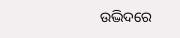ଉଦ୍ଭିଦରେ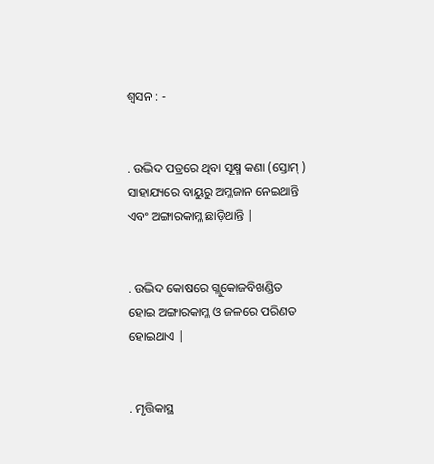ଶ୍ଵସନ : -


. ଉଦ୍ଭିଦ ପତ୍ରରେ ଥିବା ସୂକ୍ଷ୍ମ କଣା (ସ୍ତୋମ୍ ) ସାହାଯ୍ୟରେ ବାୟୁରୁ ଅମ୍ଳଜାନ ନେଇଥାନ୍ତି ଏବଂ ଅଙ୍ଗାରକାମ୍ଳ ଛାଡ଼ିଥାନ୍ତି |


. ଉଦ୍ଭିଦ କୋଷରେ ଗ୍ଲୁକୋଜବିଖଣ୍ଡିତ ହୋଇ ଅଙ୍ଗାରକାମ୍ଳ ଓ ଜଳରେ ପରିଣତ ହୋଇଥାଏ |


. ମୃତ୍ତିକାସ୍ଥ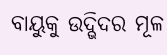ବାୟୁକୁ ଉଦ୍ଭିଦର ମୂଳ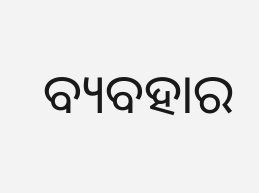ବ୍ୟବହାର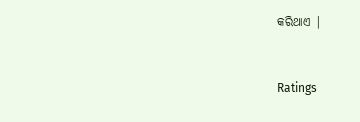କରିଥାଏ |


Ratings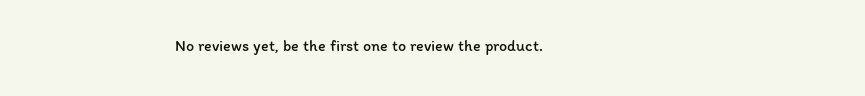No reviews yet, be the first one to review the product.